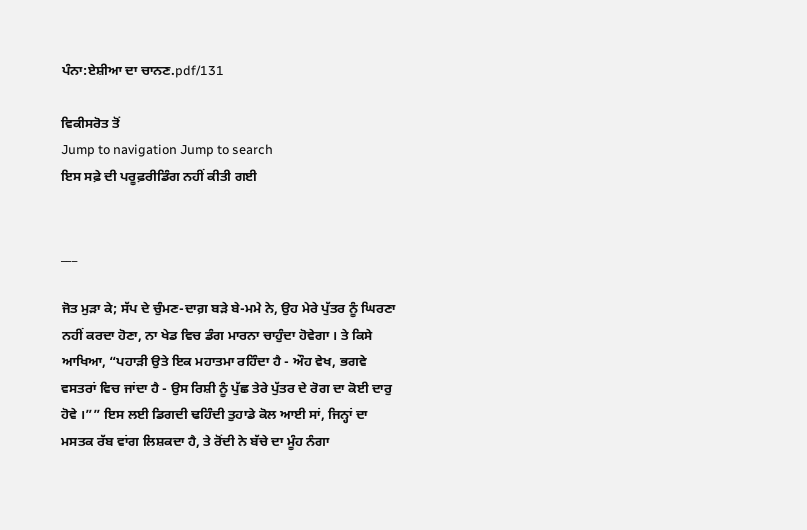ਪੰਨਾ:ਏਸ਼ੀਆ ਦਾ ਚਾਨਣ.pdf/131

ਵਿਕੀਸਰੋਤ ਤੋਂ
Jump to navigation Jump to search
ਇਸ ਸਫ਼ੇ ਦੀ ਪਰੂਫ਼ਰੀਡਿੰਗ ਨਹੀਂ ਕੀਤੀ ਗਈ


___

ਜੋਤ ਮੁੜਾ ਕੇ; ਸੱਪ ਦੇ ਚੁੰਮਣ-ਦਾਗ਼ ਬੜੇ ਬੇ-ਮਮੇ ਨੇ, ਉਹ ਮੇਰੇ ਪੁੱਤਰ ਨੂੰ ਘਿਰਣਾ ਨਹੀਂ ਕਰਦਾ ਹੋਣਾ, ਨਾ ਖੇਡ ਵਿਚ ਡੰਗ ਮਾਰਨਾ ਚਾਹੁੰਦਾ ਹੋਵੇਗਾ । ਤੇ ਕਿਸੇ ਆਖਿਆ, “ਪਹਾੜੀ ਉਤੇ ਇਕ ਮਹਾਤਮਾ ਰਹਿੰਦਾ ਹੈ - ਔਹ ਵੇਖ, ਭਗਵੇ ਵਸਤਰਾਂ ਵਿਚ ਜਾਂਦਾ ਹੈ - ਉਸ ਰਿਸ਼ੀ ਨੂੰ ਪੁੱਛ ਤੇਰੇ ਪੁੱਤਰ ਦੇ ਰੋਗ ਦਾ ਕੋਈ ਦਾਰੁ ਹੋਵੇ ।”” ਇਸ ਲਈ ਡਿਗਦੀ ਢਹਿੰਦੀ ਤੁਹਾਡੇ ਕੋਲ ਆਈ ਸਾਂ, ਜਿਨ੍ਹਾਂ ਦਾ ਮਸਤਕ ਰੱਬ ਵਾਂਗ ਲਿਸ਼ਕਦਾ ਹੈ, ਤੇ ਰੋਂਦੀ ਨੇ ਬੱਚੇ ਦਾ ਮੂੰਹ ਨੰਗਾ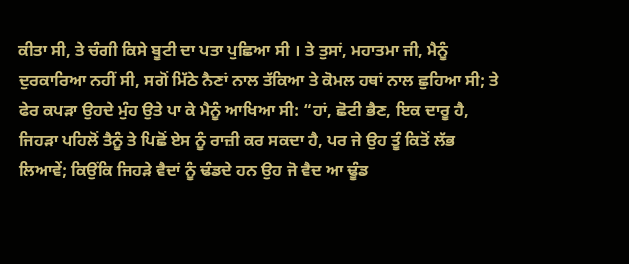ਕੀਤਾ ਸੀ, ਤੇ ਚੰਗੀ ਕਿਸੇ ਬੂਟੀ ਦਾ ਪਤਾ ਪੁਛਿਆ ਸੀ । ਤੇ ਤੁਸਾਂ, ਮਹਾਤਮਾ ਜੀ, ਮੈਨੂੰ ਦੁਰਕਾਰਿਆ ਨਹੀਂ ਸੀ, ਸਗੋਂ ਮਿੱਠੇ ਨੈਣਾਂ ਨਾਲ ਤੱਕਿਆ ਤੇ ਕੋਮਲ ਹਥਾਂ ਨਾਲ ਛੁਹਿਆ ਸੀ; ਤੇ ਫੇਰ ਕਪੜਾ ਉਹਦੇ ਮੁੰਹ ਉਤੇ ਪਾ ਕੇ ਮੈਨੂੰ ਆਖਿਆ ਸੀ: “ਹਾਂ, ਛੋਟੀ ਭੈਣ, ਇਕ ਦਾਰੂ ਹੈ, ਜਿਹੜਾ ਪਹਿਲੋਂ ਤੈਨੂੰ ਤੇ ਪਿਛੋਂ ਏਸ ਨੂੰ ਰਾਜ਼ੀ ਕਰ ਸਕਦਾ ਹੈ, ਪਰ ਜੇ ਉਹ ਤੂੰ ਕਿਤੋਂ ਲੱਭ ਲਿਆਵੇਂ; ਕਿਉਂਕਿ ਜਿਹੜੇ ਵੈਦਾਂ ਨੂੰ ਢੰਡਦੇ ਹਨ ਉਹ ਜੋ ਵੈਦ ਆ ਢੂੰਡ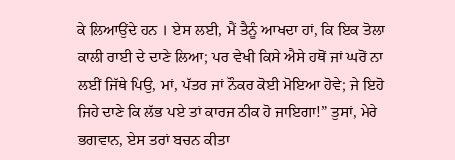ਕੇ ਲਿਆਉਂਦੇ ਹਨ । ਏਸ ਲਈ, ਮੈਂ ਤੈਨੂੰ ਆਖਦਾ ਹਾਂ, ਕਿ ਇਕ ਤੋਲਾ ਕਾਲੀ ਰਾਈ ਦੇ ਦਾਣੇ ਲਿਆ; ਪਰ ਵੇਖੀ ਕਿਸੇ ਐਸੇ ਹਥੋਂ ਜਾਂ ਘਰੋਂ ਨਾ ਲਈਂ ਜਿੱਥੇ ਪਿਉ, ਮਾਂ, ਪੱਤਰ ਜਾਂ ਨੌਕਰ ਕੋਈ ਮੋਇਆ ਹੋਵੇ; ਜੇ ਇਹੋ ਜਿਹੇ ਦਾਣੇ ਕਿ ਲੱਭ ਪਏ ਤਾਂ ਕਾਰਜ ਠੀਕ ਹੋ ਜਾਇਗਾ!” ਤੁਸਾਂ, ਮੇਰੇ ਭਗਵਾਨ, ਏਸ ਤਰਾਂ ਬਚਨ ਕੀਤਾ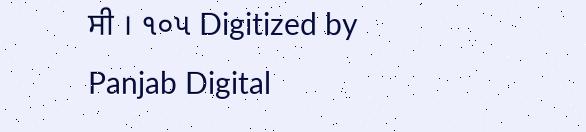ਸੀ । ૧૦૫ Digitized by Panjab Digital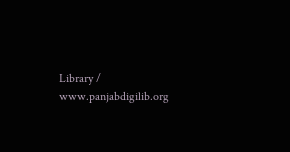Library / www.panjabdigilib.org